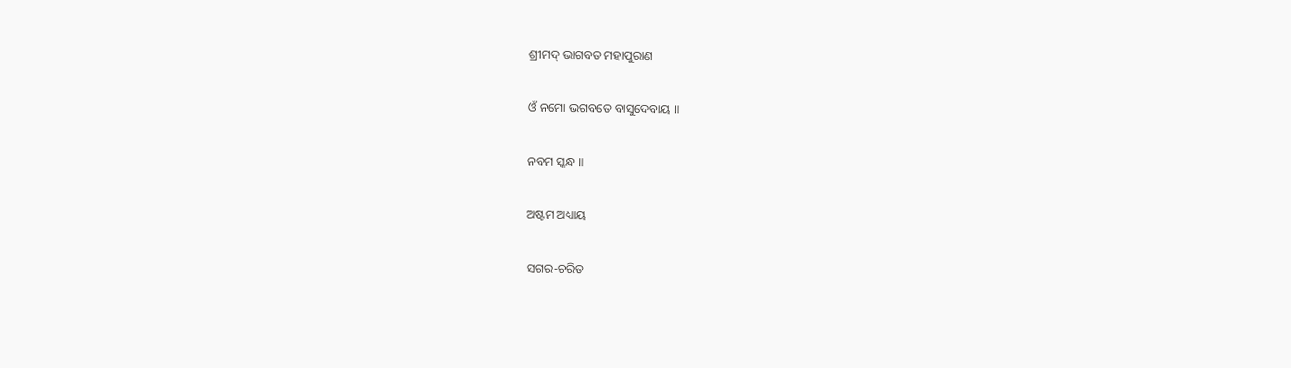ଶ୍ରୀମଦ୍ ଭାଗବତ ମହାପୁରାଣ

ଓଁ ନମୋ ଭଗବତେ ବାସୁଦେବାୟ ॥

ନବମ ସ୍କନ୍ଧ ॥

ଅଷ୍ଟମ ଅଧ୍ୟାୟ

ସଗର-ଚରିତ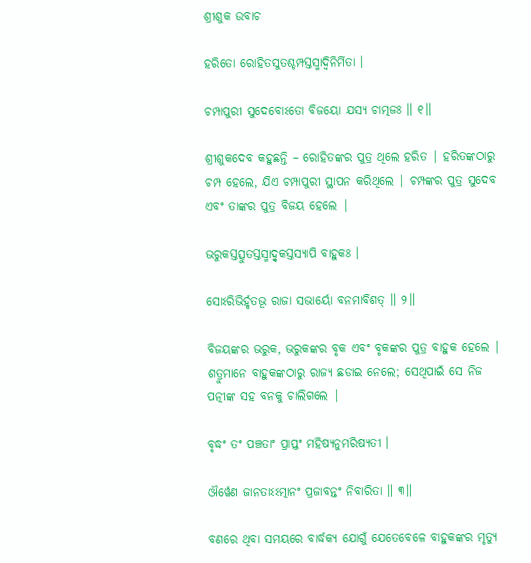ଶ୍ରୀଶୁକ ଉବାଚ

ହରିତୋ ରୋହିତସୁତଶ୍ଚମ୍ପସ୍ତସ୍ମାଦ୍ୱିନିର୍ମିତା ।

ଚମ୍ପାପୁରୀ ସୁଦେବୋଽତୋ ବିଜୟୋ ଯସ୍ୟ ଚାତ୍ମଜଃ ॥ ୧॥

ଶ୍ରୀଶୁକଦେବ କହୁଛନ୍ତି – ରୋହିତଙ୍କର ପୁତ୍ର ଥିଲେ ହରିତ | ହରିତଙ୍କଠାରୁ ଚମ୍ପ ହେଲେ, ଯିଏ ଚମ୍ପାପୁରୀ ସ୍ଥାପନ କରିଥିଲେ | ଚମ୍ପଙ୍କର ପୁତ୍ର ସୁଦେବ ଏବଂ ତାଙ୍କର ପୁତ୍ର ବିଜୟ ହେଲେ |

ଭରୁକସ୍ତତ୍ସୁତସ୍ତସ୍ମାଦ୍ୱୃକସ୍ତସ୍ୟାପି ବାହୁକଃ ।

ସୋଽରିଭିର୍ହୃତଭୂ ରାଜା ସଭାର୍ୟୋ ବନମାବିଶତ୍ ॥ ୨॥

ବିଜୟଙ୍କର ଭରୁକ, ଭରୁକଙ୍କର ବୃକ ଏବଂ ବୃକଙ୍କର ପୁତ୍ର ବାହୁକ ହେଲେ | ଶତ୍ରୁମାନେ ବାହୁକଙ୍କଠାରୁ ରାଜ୍ୟ ଛଡାଇ ନେଲେ; ସେଥିପାଇଁ ସେ ନିଜ ପତ୍ନୀଙ୍କ ସହ ବନକୁ ଚାଲିଗଲେ |

ବୃଦ୍ଧଂ ତଂ ପଞ୍ଚତାଂ ପ୍ରାପ୍ତଂ ମହିଷ୍ୟନୁମରିଷ୍ୟତୀ ।

ଔର୍ୱେଣ ଜାନତାଽଽତ୍ମାନଂ ପ୍ରଜାବନ୍ତଂ ନିବାରିତା ॥ ୩॥

ବଣରେ ଥିବା ସମୟରେ ବାର୍ଦ୍ଧକ୍ୟ ଯୋଗୁଁ ଯେତେବେଳେ ବାହୁକଙ୍କର ମୃତ୍ୟୁ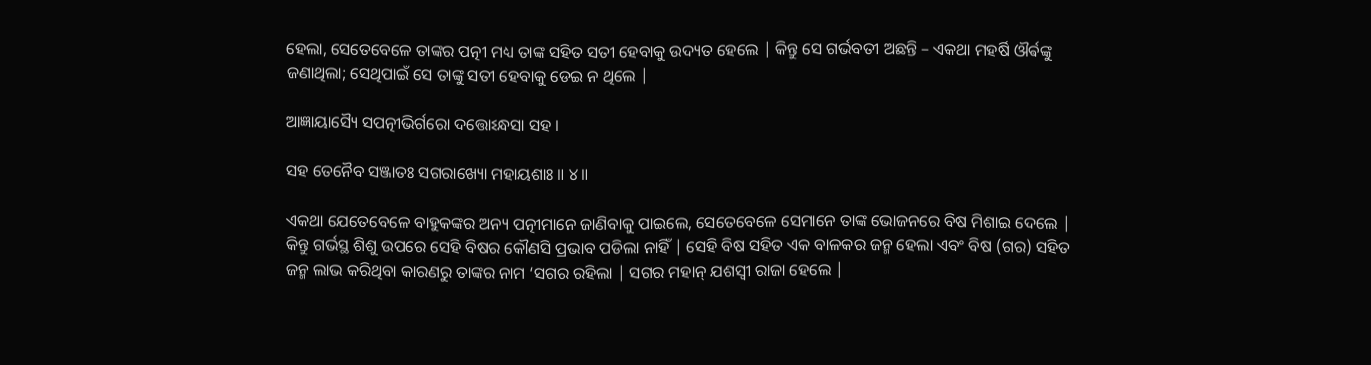ହେଲା, ସେତେବେଳେ ତାଙ୍କର ପତ୍ନୀ ମଧ୍ୟ ତାଙ୍କ ସହିତ ସତୀ ହେବାକୁ ଉଦ୍ୟତ ହେଲେ | କିନ୍ତୁ ସେ ଗର୍ଭବତୀ ଅଛନ୍ତି – ଏକଥା ମହର୍ଷି ଔର୍ଵଙ୍କୁ ଜଣାଥିଲା; ସେଥିପାଇଁ ସେ ତାଙ୍କୁ ସତୀ ହେବାକୁ ଡେଇ ନ ଥିଲେ |

ଆଜ୍ଞାୟାସ୍ୟୈ ସପତ୍ନୀଭିର୍ଗରୋ ଦତ୍ତୋଽନ୍ଧସା ସହ ।

ସହ ତେନୈବ ସଞ୍ଜାତଃ ସଗରାଖ୍ୟୋ ମହାୟଶାଃ ॥ ୪॥

ଏକଥା ଯେତେବେଳେ ବାହୁକଙ୍କର ଅନ୍ୟ ପତ୍ନୀମାନେ ଜାଣିବାକୁ ପାଇଲେ, ସେତେବେଳେ ସେମାନେ ତାଙ୍କ ଭୋଜନରେ ବିଷ ମିଶାଇ ଦେଲେ | କିନ୍ତୁ ଗର୍ଭସ୍ଥ ଶିଶୁ ଉପରେ ସେହି ବିଷର କୌଣସି ପ୍ରଭାବ ପଡିଲା ନାହିଁ | ସେହି ବିଷ ସହିତ ଏକ ବାଳକର ଜନ୍ମ ହେଲା ଏବଂ ବିଷ (ଗର) ସହିତ ଜନ୍ମ ଲାଭ କରିଥିବା କାରଣରୁ ତାଙ୍କର ନାମ ‘ସଗର ରହିଲା | ସଗର ମହାନ୍ ଯଶସ୍ବୀ ରାଜା ହେଲେ |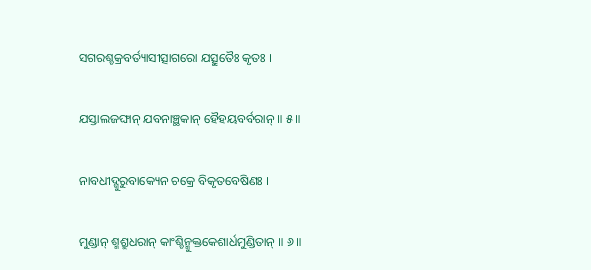ସଗରଶ୍ଚକ୍ରବର୍ତ୍ୟାସୀତ୍ସାଗରୋ ଯତ୍ସୁତୈଃ କୃତଃ ।

ଯସ୍ତାଲଜଙ୍ଘାନ୍ ଯବନାଞ୍ଛକାନ୍ ହୈହୟବର୍ବରାନ୍ ॥ ୫॥

ନାବଧୀଦ୍ଗୁରୁବାକ୍ୟେନ ଚକ୍ରେ ବିକୃତବେଷିଣଃ ।

ମୁଣ୍ଡାନ୍ ଶ୍ମଶ୍ରୁଧରାନ୍ କାଂଶ୍ଚିନ୍ମୁକ୍ତକେଶାର୍ଧମୁଣ୍ଡିତାନ୍ ॥ ୬॥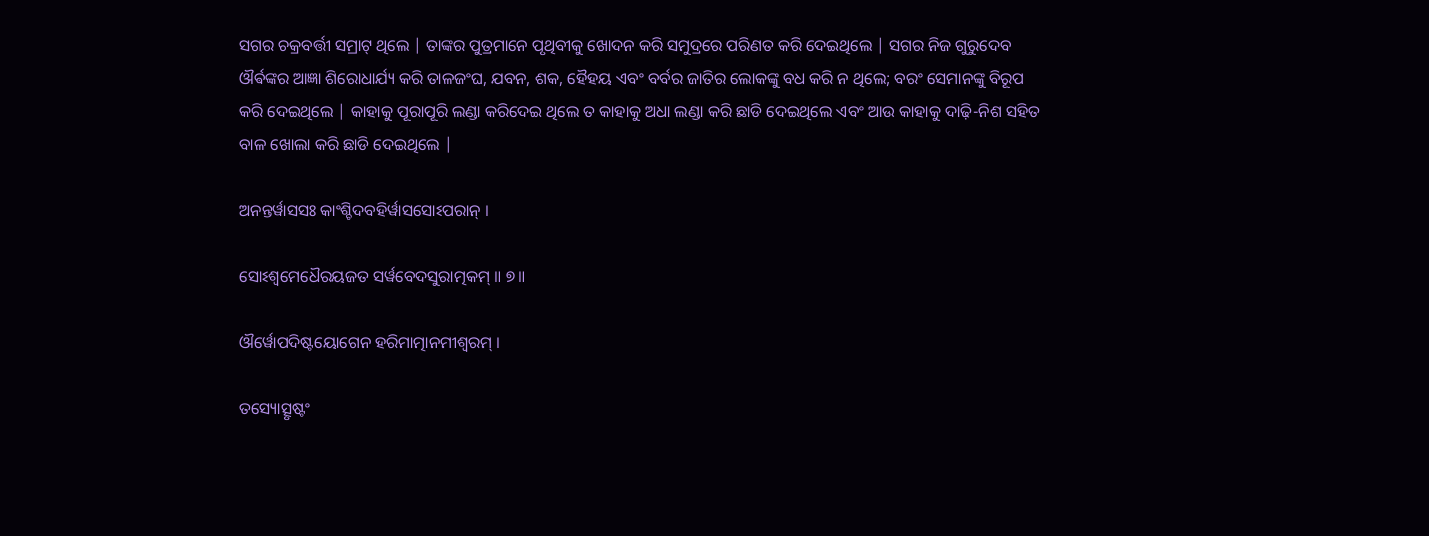ସଗର ଚକ୍ରବର୍ତ୍ତୀ ସମ୍ରାଟ୍ ଥିଲେ | ତାଙ୍କର ପୁତ୍ରମାନେ ପୃଥିବୀକୁ ଖୋଦନ କରି ସମୁଦ୍ରରେ ପରିଣତ କରି ଦେଇଥିଲେ | ସଗର ନିଜ ଗୁରୁଦେବ ଔର୍ଵଙ୍କର ଆଜ୍ଞା ଶିରୋଧାର୍ଯ୍ୟ କରି ତାଳଜଂଘ, ଯବନ, ଶକ, ହୈହୟ ଏବଂ ବର୍ବର ଜାତିର ଲୋକଙ୍କୁ ବଧ କରି ନ ଥିଲେ; ବରଂ ସେମାନଙ୍କୁ ବିରୂପ କରି ଦେଇଥିଲେ | କାହାକୁ ପୂରାପୂରି ଲଣ୍ଡା କରିଦେଇ ଥିଲେ ତ କାହାକୁ ଅଧା ଲଣ୍ଡା କରି ଛାଡି ଦେଇଥିଲେ ଏବଂ ଆଉ କାହାକୁ ଦାଢ଼ି-ନିଶ ସହିତ ବାଳ ଖୋଲା କରି ଛାଡି ଦେଇଥିଲେ |

ଅନନ୍ତର୍ୱାସସଃ କାଂଶ୍ଚିଦବହିର୍ୱାସସୋଽପରାନ୍ ।

ସୋଽଶ୍ୱମେଧୈରୟଜତ ସର୍ୱବେଦସୁରାତ୍ମକମ୍ ॥ ୭॥

ଔର୍ୱୋପଦିଷ୍ଟୟୋଗେନ ହରିମାତ୍ମାନମୀଶ୍ୱରମ୍ ।

ତସ୍ୟୋତ୍ସୃଷ୍ଟଂ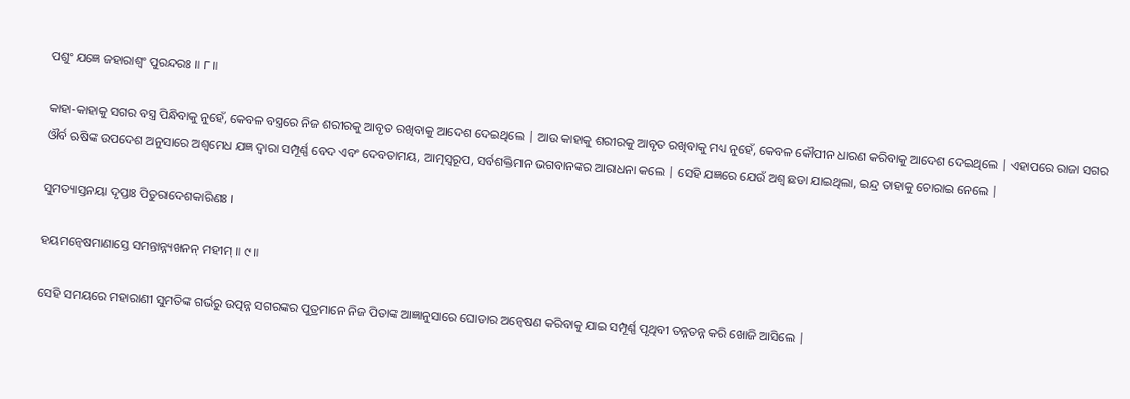ପଶୁଂ ଯଜ୍ଞେ ଜହାରାଶ୍ୱଂ ପୁରନ୍ଦରଃ ॥ ୮॥

କାହା-କାହାକୁ ସଗର ବସ୍ତ୍ର ପିନ୍ଧିବାକୁ ନୁହେଁ, କେବଳ ବସ୍ତ୍ରରେ ନିଜ ଶରୀରକୁ ଆବୃତ ରଖିବାକୁ ଆଦେଶ ଦେଇଥିଲେ | ଆଉ କାହାକୁ ଶରୀରକୁ ଆବୃତ ରଖିବାକୁ ମଧ୍ୟ ନୁହେଁ, କେବଳ କୌପୀନ ଧାରଣ କରିବାକୁ ଆଦେଶ ଦେଇଥିଲେ | ଏହାପରେ ରାଜା ସଗର ଔର୍ବ ଋଷିଙ୍କ ଉପଦେଶ ଅନୁସାରେ ଅଶ୍ବମେଧ ଯଜ୍ଞ ଦ୍ବାରା ସମ୍ପୂର୍ଣ୍ଣ ବେଦ ଏବଂ ଦେବତାମୟ, ଆତ୍ମସ୍ବରୂପ, ସର୍ବଶକ୍ତିମାନ ଭଗବାନଙ୍କର ଆରାଧନା କଲେ | ସେହି ଯଜ୍ଞରେ ଯେଉଁ ଅଶ୍ବ ଛଡା ଯାଇଥିଲା, ଇନ୍ଦ୍ର ତାହାକୁ ଚୋରାଇ ନେଲେ |

ସୁମତ୍ୟାସ୍ତନୟା ଦୃପ୍ତାଃ ପିତୁରାଦେଶକାରିଣଃ ।

ହୟମନ୍ୱେଷମାଣାସ୍ତେ ସମନ୍ତାନ୍ନ୍ୟଖନନ୍ ମହୀମ୍ ॥ ୯॥

ସେହି ସମୟରେ ମହାରାଣୀ ସୁମତିଙ୍କ ଗର୍ଭରୁ ଉତ୍ପନ୍ନ ସଗରଙ୍କର ପୁତ୍ରମାନେ ନିଜ ପିତାଙ୍କ ଆଜ୍ଞାନୁସାରେ ଘୋଡାର ଅନ୍ବେଷଣ କରିବାକୁ ଯାଇ ସମ୍ପୂର୍ଣ୍ଣ ପୃଥିବୀ ତନ୍ନତନ୍ନ କରି ଖୋଜି ଆସିଲେ |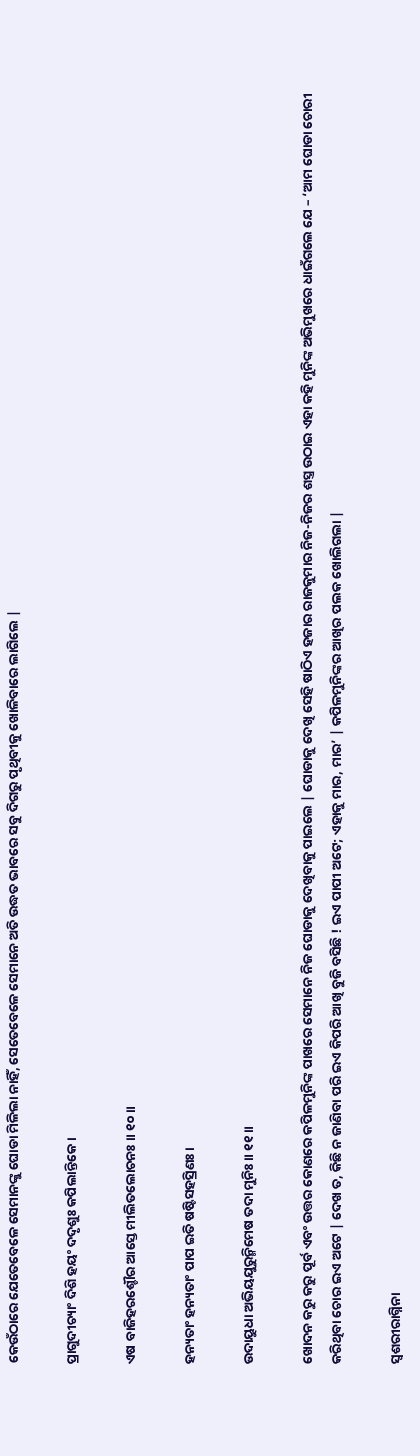କେଉଁଠାରେ ଯେତେବେଳେ ସେମାନଙ୍କୁ ଘୋଡା ମିଳିଲା ନାହିଁ, ସେତେବେଳେ ସେମାନେ ଅତି ଉଦ୍ଧତ ଭାବରେ ସବୁ ଦିଗରୁ ପୃଥିବୀକୁ ଖୋଳିବାରେ ଲାଗିଲେ |

ପ୍ରାଗୁଦୀଚ୍ୟାଂ ଦିଶି ହୟଂ ଦଦୃଶୁଃ କପିଲାନ୍ତିକେ ।

ଏଷ ବାଜିହରଶ୍ଚୌର ଆସ୍ତେ ମୀଲିତଲୋଚନଃ ॥ ୧୦॥

ହନ୍ୟତାଂ ହନ୍ୟତାଂ ପାପ ଇତି ଷଷ୍ଟିସହସ୍ରିଣଃ ।

ଉଦାୟୁଧା ଅଭିୟଯୁରୁନ୍ମିମେଷ ତଦା ମୁନିଃ ॥ ୧୧॥

ଖୋଦନ କରୁ କରୁ ପୂର୍ବ ଏବଂ ଉତ୍ତର କୋଣରେ କପିଳମୁନିଙ୍କ ପାଖରେ ସେମାନେ ନିଜ ଘୋଡାକୁ ଦେଖିବାକୁ ପାଇଲେ | ଘୋଡାକୁ ଦେଖି ସେହି ଷାଠିଏ ହଜାର ରାଜକୁମାର ନିଜ-ନିଜର ଶସ୍ତ୍ର ଉଠାଇ ଏହା କହି ମୁନିଙ୍କ ଅଭିମୁଖରେ ଧାଇଁଗଲେ ଯେ – ‘ଆମ ଘୋଡା ଚୋରୀ କରିଥିବା ଚୋର ଇଏ ଅଟେ | ଦେଖ ତ, କିଛି ନ ଜାଣିବା ପରି ଇଏ କିପରି ଆଖି ବୁଜି ବସିଛି ! ଇଏ ପାପୀ ଅଟେ; ଏହାକୁ ମାର, ମାର’ | କପିଳମୁନିଙ୍କର ଆଖିର ପଲକ ଖୋଲିଗଲା |

ସ୍ୱଶରୀରାଗ୍ନିନା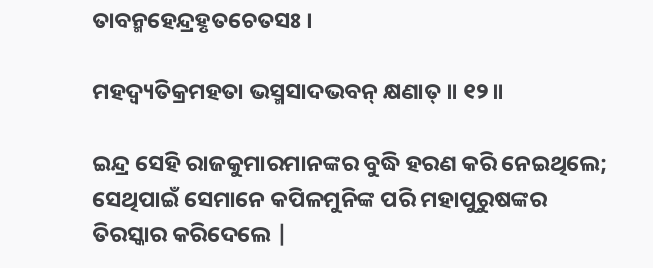ତାବନ୍ମହେନ୍ଦ୍ରହୃତଚେତସଃ ।

ମହଦ୍ୱ୍ୟତିକ୍ରମହତା ଭସ୍ମସାଦଭବନ୍ କ୍ଷଣାତ୍ ॥ ୧୨॥

ଇନ୍ଦ୍ର ସେହି ରାଜକୁମାରମାନଙ୍କର ବୁଦ୍ଧି ହରଣ କରି ନେଇଥିଲେ; ସେଥିପାଇଁ ସେମାନେ କପିଳମୁନିଙ୍କ ପରି ମହାପୁରୁଷଙ୍କର ତିରସ୍କାର କରିଦେଲେ |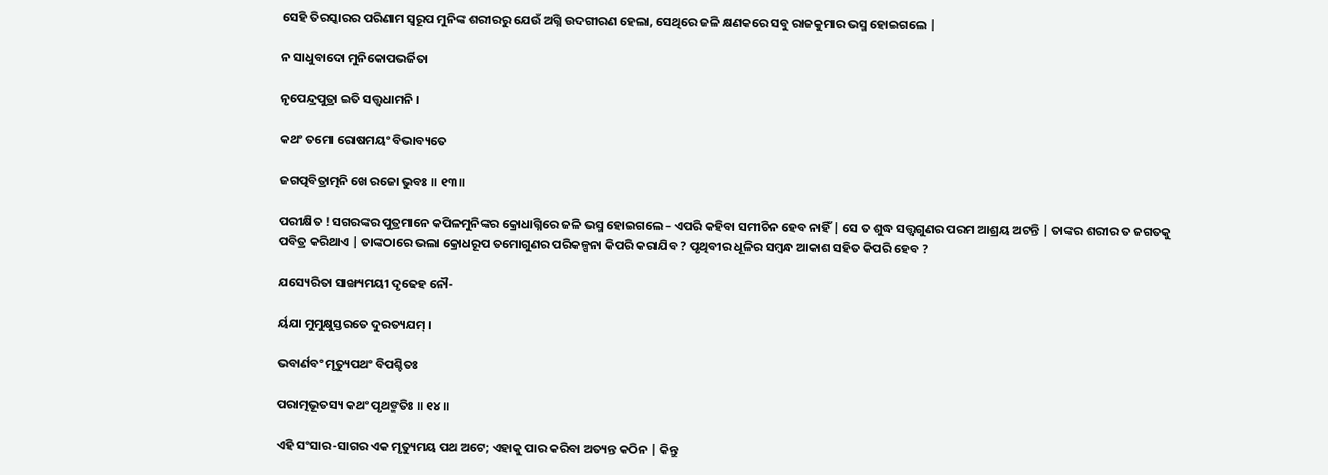ସେହି ତିରସ୍କାରର ପରିଣାମ ସ୍ବରୂପ ମୁନିଙ୍କ ଶରୀରରୁ ଯେଉଁ ଅଗ୍ନି ଉଦଗୀରଣ ହେଲା, ସେଥିରେ ଜଳି କ୍ଷଣକରେ ସବୁ ରାଜକୁମାର ଭସ୍ମ ହୋଇଗଲେ |

ନ ସାଧୁବାଦୋ ମୁନିକୋପଭର୍ଜିତା

ନୃପେନ୍ଦ୍ରପୁତ୍ରା ଇତି ସତ୍ତ୍ୱଧାମନି ।

କଥଂ ତମୋ ରୋଷମୟଂ ବିଭାବ୍ୟତେ

ଜଗତ୍ପବିତ୍ରାତ୍ମନି ଖେ ରଜୋ ଭୁବଃ ॥ ୧୩॥

ପରୀକ୍ଷିତ ! ସଗରଙ୍କର ପୁତ୍ରମାନେ କପିଳମୁନିଙ୍କର କ୍ରୋଧାଗ୍ନିରେ ଜଳି ଭସ୍ମ ହୋଇଗଲେ – ଏପରି କହିବା ସମୀଚିନ ହେବ ନାହିଁ | ସେ ତ ଶୁଦ୍ଧ ସତ୍ତ୍ବଗୁଣର ପରମ ଆଶ୍ରୟ ଅଟନ୍ତି | ତାଙ୍କର ଶରୀର ତ ଜଗତକୁ ପବିତ୍ର କରିଥାଏ | ତାଙ୍କଠାରେ ଭଲା କ୍ରୋଧରୂପ ତମୋଗୁଣର ପରିକଳ୍ପନା କିପରି କରାଯିବ ? ପୃଥିବୀର ଧୂଳିର ସମ୍ବନ୍ଧ ଆକାଶ ସହିତ କିପରି ହେବ ?

ଯସ୍ୟେରିତା ସାଙ୍ଖ୍ୟମୟୀ ଦୃଢେହ ନୌ-

ର୍ୟଯା ମୁମୁକ୍ଷୁସ୍ତରତେ ଦୁରତ୍ୟଯମ୍ ।

ଭବାର୍ଣବଂ ମୃତ୍ୟୁପଥଂ ବିପଶ୍ଚିତଃ

ପରାତ୍ମଭୂତସ୍ୟ କଥଂ ପୃଥଙ୍ମତିଃ ॥ ୧୪॥

ଏହି ସଂସାର-ସାଗର ଏକ ମୃତ୍ୟୁମୟ ପଥ ଅଟେ; ଏହାକୁ ପାର କରିବା ଅତ୍ୟନ୍ତ କଠିନ | କିନ୍ତୁ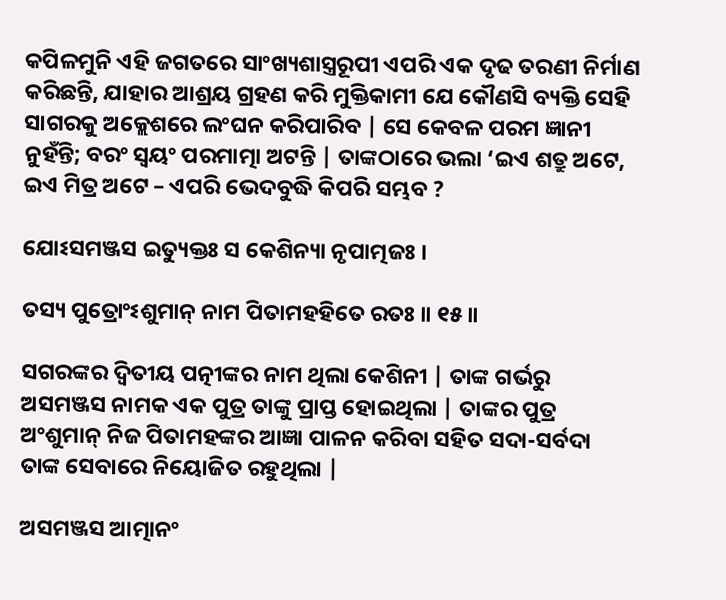କପିଳମୁନି ଏହି ଜଗତରେ ସାଂଖ୍ୟଶାସ୍ତ୍ରରୂପୀ ଏପରି ଏକ ଦୃଢ ତରଣୀ ନିର୍ମାଣ କରିଛନ୍ତି, ଯାହାର ଆଶ୍ରୟ ଗ୍ରହଣ କରି ମୁକ୍ତିକାମୀ ଯେ କୌଣସି ବ୍ୟକ୍ତି ସେହି ସାଗରକୁ ଅକ୍ଲେଶରେ ଲଂଘନ କରିପାରିବ | ସେ କେବଳ ପରମ ଜ୍ଞାନୀ ନୁହଁନ୍ତି; ବରଂ ସ୍ବୟଂ ପରମାତ୍ମା ଅଟନ୍ତି | ତାଙ୍କଠାରେ ଭଲା ‘ଇଏ ଶତ୍ରୁ ଅଟେ, ଇଏ ମିତ୍ର ଅଟେ – ଏପରି ଭେଦବୁଦ୍ଧି କିପରି ସମ୍ଭବ ?

ଯୋଽସମଞ୍ଜସ ଇତ୍ୟୁକ୍ତଃ ସ କେଶିନ୍ୟା ନୃପାତ୍ମଜଃ ।

ତସ୍ୟ ପୁତ୍ରୋଂଽଶୁମାନ୍ ନାମ ପିତାମହହିତେ ରତଃ ॥ ୧୫॥

ସଗରଙ୍କର ଦ୍ବିତୀୟ ପତ୍ନୀଙ୍କର ନାମ ଥିଲା କେଶିନୀ | ତାଙ୍କ ଗର୍ଭରୁ ଅସମଞ୍ଜସ ନାମକ ଏକ ପୁତ୍ର ତାଙ୍କୁ ପ୍ରାପ୍ତ ହୋଇଥିଲା | ତାଙ୍କର ପୁତ୍ର ଅଂଶୁମାନ୍ ନିଜ ପିତାମହଙ୍କର ଆଜ୍ଞା ପାଳନ କରିବା ସହିତ ସଦା-ସର୍ବଦା ତାଙ୍କ ସେବାରେ ନିୟୋଜିତ ରହୁଥିଲା |

ଅସମଞ୍ଜସ ଆତ୍ମାନଂ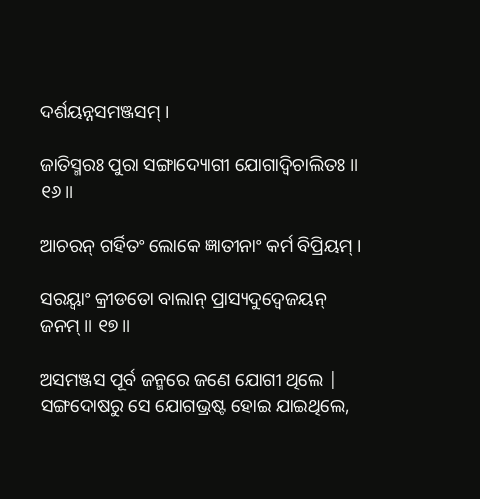ଦର୍ଶୟନ୍ନସମଞ୍ଜସମ୍ ।

ଜାତିସ୍ମରଃ ପୁରା ସଙ୍ଗାଦ୍ୟୋଗୀ ଯୋଗାଦ୍ୱିଚାଲିତଃ ॥ ୧୬॥

ଆଚରନ୍ ଗର୍ହିତଂ ଲୋକେ ଜ୍ଞାତୀନାଂ କର୍ମ ବିପ୍ରିୟମ୍ ।

ସରୟ୍ୱାଂ କ୍ରୀଡତୋ ବାଲାନ୍ ପ୍ରାସ୍ୟଦୁଦ୍ୱେଜୟନ୍ ଜନମ୍ ॥ ୧୭॥

ଅସମଞ୍ଜସ ପୂର୍ବ ଜନ୍ମରେ ଜଣେ ଯୋଗୀ ଥିଲେ | ସଙ୍ଗଦୋଷରୁ ସେ ଯୋଗଭ୍ରଷ୍ଟ ହୋଇ ଯାଇଥିଲେ,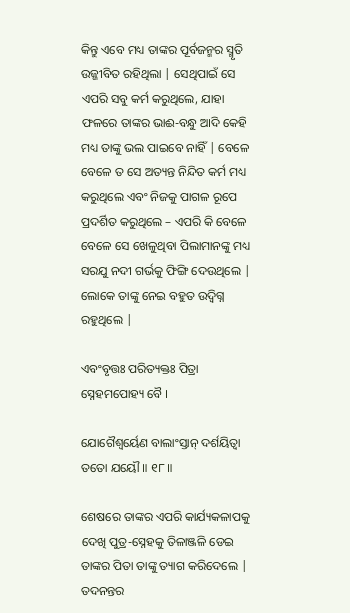କିନ୍ତୁ ଏବେ ମଧ୍ୟ ତାଙ୍କର ପୂର୍ବଜନ୍ମର ସ୍ମୃତି ଉଜ୍ଜୀବିତ ରହିଥିଲା | ସେଥିପାଇଁ ସେ ଏପରି ସବୁ କର୍ମ କରୁଥିଲେ, ଯାହା ଫଳରେ ତାଙ୍କର ଭାଈ-ବନ୍ଧୁ ଆଦି କେହି ମଧ୍ୟ ତାଙ୍କୁ ଭଲ ପାଇବେ ନାହିଁ | ବେଳେ ବେଳେ ତ ସେ ଅତ୍ୟନ୍ତ ନିନ୍ଦିତ କର୍ମ ମଧ୍ୟ କରୁଥିଲେ ଏବଂ ନିଜକୁ ପାଗଳ ରୂପେ ପ୍ରଦର୍ଶିତ କରୁଥିଲେ – ଏପରି କି ବେଳେ ବେଳେ ସେ ଖେଳୁଥିବା ପିଲାମାନଙ୍କୁ ମଧ୍ୟ ସରଯୁ ନଦୀ ଗର୍ଭକୁ ଫିଙ୍ଗି ଦେଉଥିଲେ | ଲୋକେ ତାଙ୍କୁ ନେଇ ବହୁତ ଉଦ୍ବିଗ୍ନ ରହୁଥିଲେ |

ଏବଂବୃତ୍ତଃ ପରିତ୍ୟକ୍ତଃ ପିତ୍ରା ସ୍ନେହମପୋହ୍ୟ ବୈ ।

ଯୋଗୈଶ୍ୱର୍ୟେଣ ବାଲାଂସ୍ତାନ୍ ଦର୍ଶୟିତ୍ୱା ତତୋ ଯୟୌ ॥ ୧୮॥

ଶେଷରେ ତାଙ୍କର ଏପରି କାର୍ଯ୍ୟକଳାପକୁ ଦେଖି ପୁତ୍ର-ସ୍ନେହକୁ ତିଳାଞ୍ଜଳି ଡେଇ ତାଙ୍କର ପିତା ତାଙ୍କୁ ତ୍ୟାଗ କରିଦେଲେ | ତଦନନ୍ତର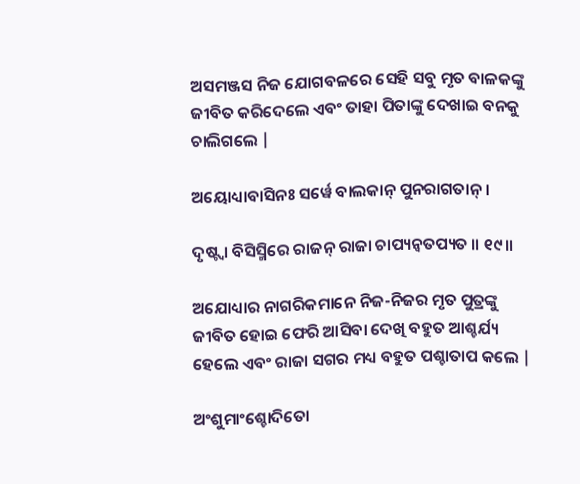ଅସମଞ୍ଜସ ନିଜ ଯୋଗବଳରେ ସେହି ସବୁ ମୃତ ବାଳକଙ୍କୁ ଜୀବିତ କରିଦେଲେ ଏବଂ ତାହା ପିତାଙ୍କୁ ଦେଖାଇ ବନକୁ ଚାଲିଗଲେ |

ଅୟୋଧ୍ୟାବାସିନଃ ସର୍ୱେ ବାଲକାନ୍ ପୁନରାଗତାନ୍ ।

ଦୃଷ୍ଟ୍ୱା ବିସିସ୍ମିରେ ରାଜନ୍ ରାଜା ଚାପ୍ୟନ୍ୱତପ୍ୟତ ॥ ୧୯॥

ଅଯୋଧ୍ୟାର ନାଗରିକମାନେ ନିଜ-ନିଜର ମୃତ ପୁତ୍ରଙ୍କୁ ଜୀବିତ ହୋଇ ଫେରି ଆସିବା ଦେଖି ବହୁତ ଆଶ୍ଚର୍ଯ୍ୟ ହେଲେ ଏବଂ ରାଜା ସଗର ମଧ୍ୟ ବହୁତ ପଶ୍ଚାତାପ କଲେ |

ଅଂଶୁମାଂଶ୍ଚୋଦିତୋ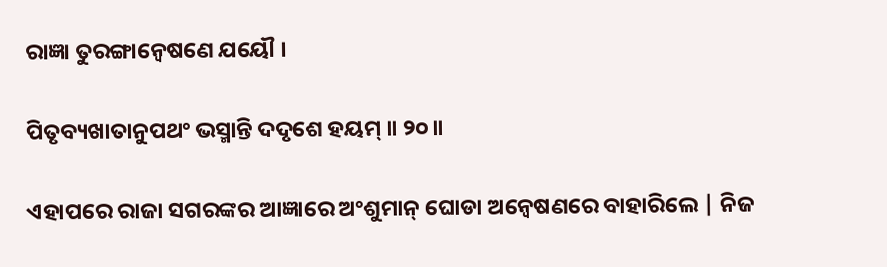ରାଜ୍ଞା ତୁରଙ୍ଗାନ୍ୱେଷଣେ ଯୟୌ ।

ପିତୃବ୍ୟଖାତାନୁପଥଂ ଭସ୍ମାନ୍ତି ଦଦୃଶେ ହୟମ୍ ॥ ୨୦॥

ଏହାପରେ ରାଜା ସଗରଙ୍କର ଆଜ୍ଞାରେ ଅଂଶୁମାନ୍ ଘୋଡା ଅନ୍ବେଷଣରେ ବାହାରିଲେ | ନିଜ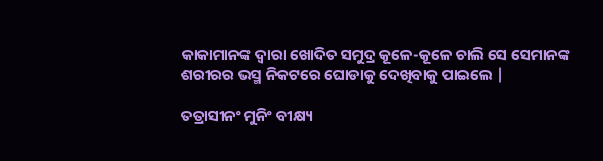କାକାମାନଙ୍କ ଦ୍ବାରା ଖୋଦିତ ସମୁଦ୍ର କୂଳେ-କୂଳେ ଚାଲି ସେ ସେମାନଙ୍କ ଶରୀରର ଭସ୍ମ ନିକଟରେ ଘୋଡାକୁ ଦେଖିବାକୁ ପାଇଲେ |

ତତ୍ରାସୀନଂ ମୁନିଂ ବୀକ୍ଷ୍ୟ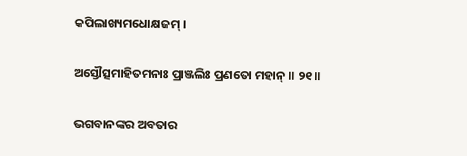କପିଲାଖ୍ୟମଧୋକ୍ଷଜମ୍ ।

ଅସ୍ତୌତ୍ସମାହିତମନାଃ ପ୍ରାଞ୍ଜଲିଃ ପ୍ରଣତୋ ମହାନ୍ ॥ ୨୧॥

ଭଗବାନଙ୍କର ଅବତାର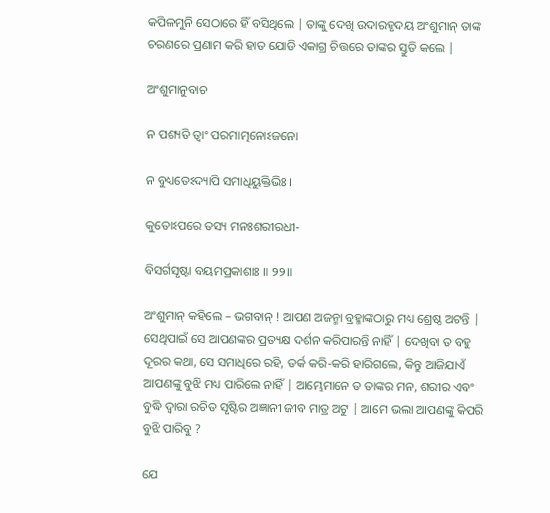କପିଳମୁନି ସେଠାରେ ହିଁ ବସିଥିଲେ | ତାଙ୍କୁ ଦେଖି ଉଦାରହୃଦୟ ଅଂଶୁମାନ୍ ତାଙ୍କ ଚରଣରେ ପ୍ରଣାମ କରି ହାତ ଯୋଡି ଏକାଗ୍ର ଚିତ୍ତରେ ତାଙ୍କର ସ୍ତୁତି କଲେ |

ଅଂଶୁମାନୁବାଚ

ନ ପଶ୍ୟତି ତ୍ୱାଂ ପରମାତ୍ମନୋଽଜନୋ

ନ ବୁଧ୍ୟତେଽଦ୍ୟାପି ସମାଧିୟୁକ୍ତିଭିଃ ।

କୁତୋଽପରେ ତସ୍ୟ ମନଃଶରୀରଧୀ-

ବିସର୍ଗସୃଷ୍ଟା ବୟମପ୍ରକାଶାଃ ॥ ୨୨॥

ଅଂଶୁମାନ୍ କହିଲେ – ଭଗବାନ୍ ! ଆପଣ ଅଜନ୍ମା ବ୍ରହ୍ମାଙ୍କଠାରୁ ମଧ୍ୟ ଶ୍ରେଷ୍ଠ ଅଟନ୍ତି | ସେଥିପାଇଁ ସେ ଆପଣଙ୍କର ପ୍ରତ୍ୟକ୍ଷ ଦର୍ଶନ କରିପାରନ୍ତି ନାହିଁ | ଦେଖିବା ତ ବହୁ ଦୂରର କଥା, ସେ ସମାଧିରେ ରହି, ତର୍କ କରି-କରି ହାରିଗଲେ, କିନ୍ତୁ ଆଜିଯାଏଁ ଆପଣଙ୍କୁ ବୁଝି ମଧ୍ୟ ପାରିଲେ ନାହିଁ | ଆମ୍ଭେମାନେ ତ ତାଙ୍କର ମନ, ଶରୀର ଏବଂ ବୁଦ୍ଧି ଦ୍ବାରା ରଚିତ ସୃଷ୍ଟିର ଅଜ୍ଞାନୀ ଜୀବ ମାତ୍ର ଅଟୁ | ଆମେ ଭଲା ଆପଣଙ୍କୁ କିପରି ବୁଝି ପାରିବୁ ?

ଯେ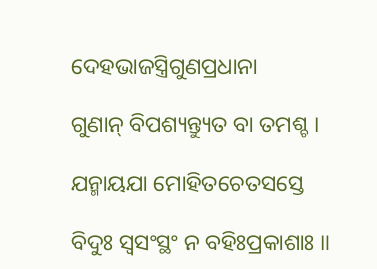ଦେହଭାଜସ୍ତ୍ରିଗୁଣପ୍ରଧାନା

ଗୁଣାନ୍ ବିପଶ୍ୟନ୍ତ୍ୟୁତ ବା ତମଶ୍ଚ ।

ଯନ୍ମାୟଯା ମୋହିତଚେତସସ୍ତେ

ବିଦୁଃ ସ୍ୱସଂସ୍ଥଂ ନ ବହିଃପ୍ରକାଶାଃ ॥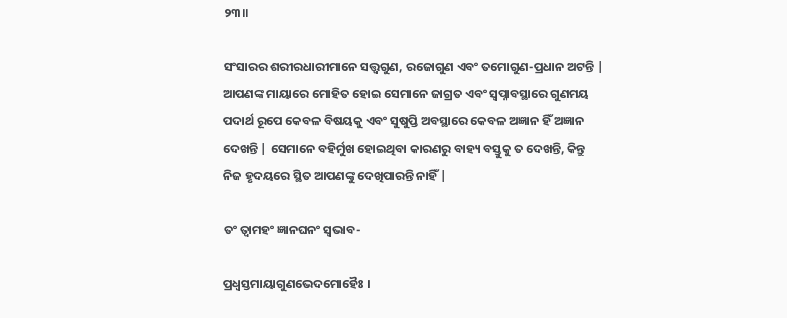୨୩॥

ସଂସାରର ଶରୀରଧାରୀମାନେ ସତ୍ତ୍ବଗୁଣ, ରଜୋଗୁଣ ଏବଂ ତମୋଗୁଣ-ପ୍ରଧାନ ଅଟନ୍ତି | ଆପଣଙ୍କ ମାୟାରେ ମୋହିତ ହୋଇ ସେମାନେ ଜାଗ୍ରତ ଏବଂ ସ୍ବପ୍ନାବସ୍ଥାରେ ଗୁଣମୟ ପଦାର୍ଥ ରୂପେ କେବଳ ବିଷୟକୁ ଏବଂ ସୁଷୁପ୍ତି ଅବସ୍ଥାରେ କେବଳ ଅଜ୍ଞାନ ହିଁ ଅଜ୍ଞାନ ଦେଖନ୍ତି | ସେମାନେ ବହିର୍ମୁଖ ହୋଇଥିବା କାରଣରୁ ବାହ୍ୟ ବସ୍ତୁକୁ ତ ଦେଖନ୍ତି, କିନ୍ତୁ ନିଜ ହୃଦୟରେ ସ୍ଥିତ ଆପଣଙ୍କୁ ଦେଖିପାରନ୍ତି ନାହିଁ |

ତଂ ତ୍ୱାମହଂ ଜ୍ଞାନଘନଂ ସ୍ୱଭାବ-

ପ୍ରଧ୍ୱସ୍ତମାୟାଗୁଣଭେଦମୋହୈଃ ।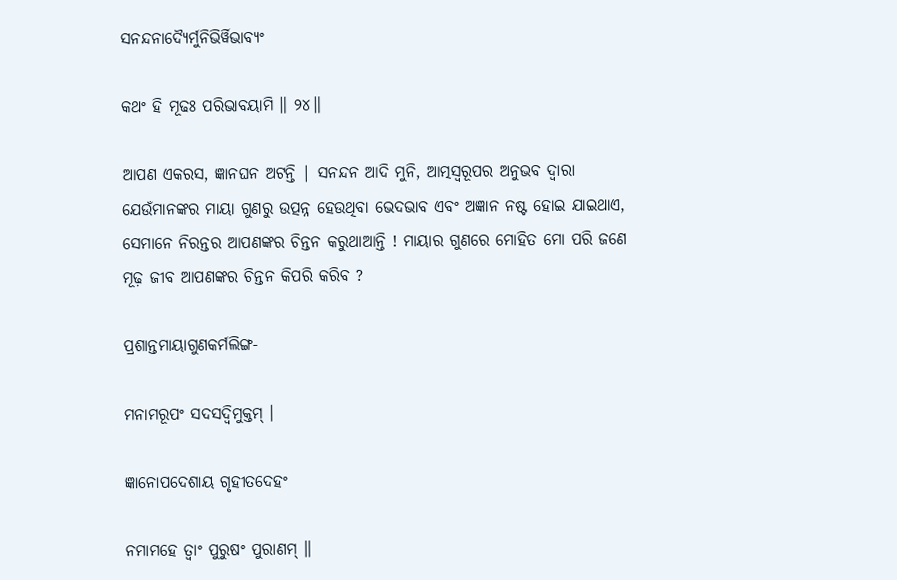ସନନ୍ଦନାଦ୍ୟୈର୍ମୁନିଭିର୍ୱିଭାବ୍ୟଂ

କଥଂ ହି ମୂଢଃ ପରିଭାବୟାମି ॥ ୨୪॥

ଆପଣ ଏକରସ, ଜ୍ଞାନଘନ ଅଟନ୍ତି | ସନନ୍ଦନ ଆଦି ମୁନି, ଆତ୍ମସ୍ବରୂପର ଅନୁଭବ ଦ୍ବାରା ଯେଉଁମାନଙ୍କର ମାୟା ଗୁଣରୁ ଉତ୍ପନ୍ନ ହେଉଥିବା ଭେଦଭାବ ଏବଂ ଅଜ୍ଞାନ ନଷ୍ଟ ହୋଇ ଯାଇଥାଏ, ସେମାନେ ନିରନ୍ତର ଆପଣଙ୍କର ଚିନ୍ତନ କରୁଥାଆନ୍ତି ! ମାୟାର ଗୁଣରେ ମୋହିତ ମୋ ପରି ଜଣେ ମୂଢ଼ ଜୀବ ଆପଣଙ୍କର ଚିନ୍ତନ କିପରି କରିବ ?

ପ୍ରଶାନ୍ତମାୟାଗୁଣକର୍ମଲିଙ୍ଗ-

ମନାମରୂପଂ ସଦସଦ୍ୱିମୁକ୍ତମ୍ ।

ଜ୍ଞାନୋପଦେଶାୟ ଗୃହୀତଦେହଂ

ନମାମହେ ତ୍ୱାଂ ପୁରୁଷଂ ପୁରାଣମ୍ ॥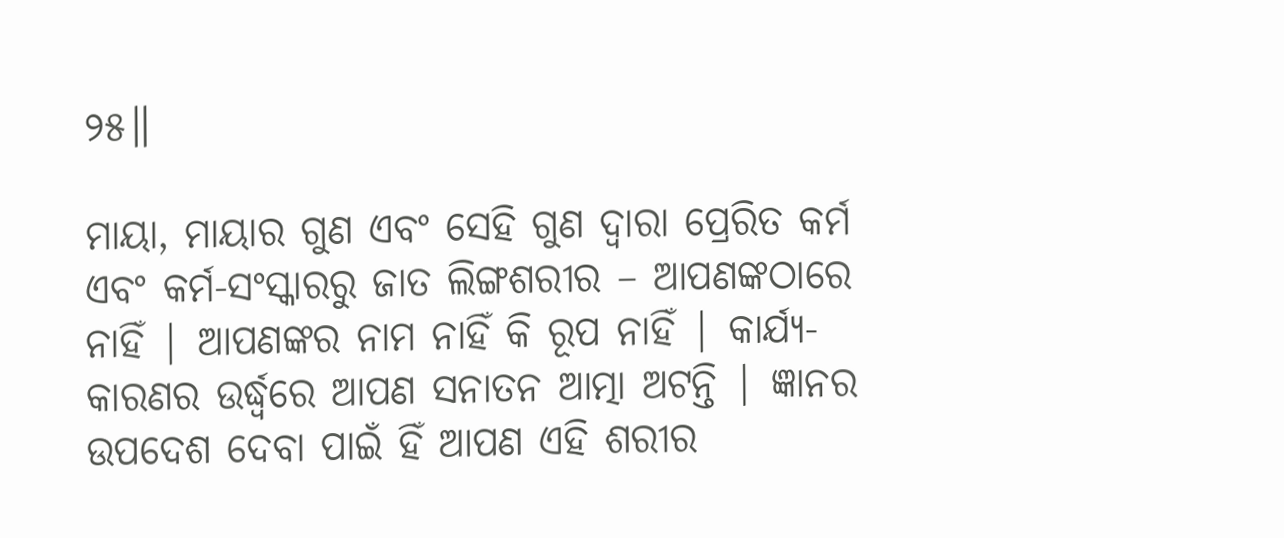୨୫॥

ମାୟା, ମାୟାର ଗୁଣ ଏବଂ ସେହି ଗୁଣ ଦ୍ବାରା ପ୍ରେରିତ କର୍ମ ଏବଂ କର୍ମ-ସଂସ୍କାରରୁ ଜାତ ଲିଙ୍ଗଶରୀର – ଆପଣଙ୍କଠାରେ ନାହିଁ | ଆପଣଙ୍କର ନାମ ନାହିଁ କି ରୂପ ନାହିଁ | କାର୍ଯ୍ୟ-କାରଣର ଉର୍ଦ୍ଧ୍ବରେ ଆପଣ ସନାତନ ଆତ୍ମା ଅଟନ୍ତି | ଜ୍ଞାନର ଉପଦେଶ ଦେବା ପାଇଁ ହିଁ ଆପଣ ଏହି ଶରୀର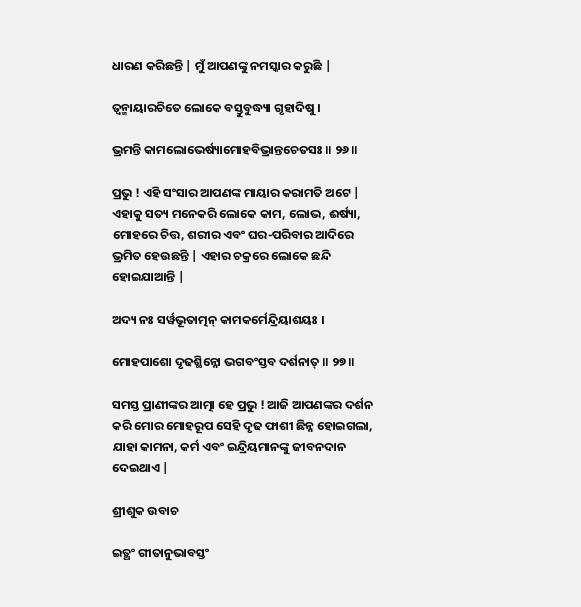ଧାରଣ କରିଛନ୍ତି | ମୁଁ ଆପଣଙ୍କୁ ନମସ୍କାର କରୁଛି |

ତ୍ୱନ୍ମାୟାରଚିତେ ଲୋକେ ବସ୍ତୁବୁଦ୍ଧ୍ୟା ଗୃହାଦିଷୁ ।

ଭ୍ରମନ୍ତି କାମଲୋଭେର୍ଷ୍ୟାମୋହବିଭ୍ରାନ୍ତଚେତସଃ ॥ ୨୬॥

ପ୍ରଭୁ ! ଏହି ସଂସାର ଆପଣଙ୍କ ମାୟାର କରାମତି ଅଟେ | ଏହାକୁ ସତ୍ୟ ମନେକରି ଲୋକେ କାମ, ଲୋଭ, ଈର୍ଷ୍ୟା, ମୋହରେ ଚିତ୍ତ, ଶରୀର ଏବଂ ଘର-ପରିବାର ଆଦିରେ ଭ୍ରମିତ ହେଉଛନ୍ତି | ଏହାର ଚକ୍ରରେ ଲୋକେ ଛନ୍ଦି ହୋଇଯାଆନ୍ତି |

ଅଦ୍ୟ ନଃ ସର୍ୱଭୂତାତ୍ମନ୍ କାମକର୍ମେନ୍ଦ୍ରିୟାଶୟଃ ।

ମୋହପାଶୋ ଦୃଢଶ୍ଛିନ୍ନୋ ଭଗବଂସ୍ତବ ଦର୍ଶନାତ୍ ॥ ୨୭॥

ସମସ୍ତ ପ୍ରାଣୀଙ୍କର ଆତ୍ମା ହେ ପ୍ରଭୁ ! ଆଜି ଆପଣଙ୍କର ଦର୍ଶନ କରି ମୋର ମୋହରୂପ ସେହି ଦୃଢ ଫାଶୀ ଛିନ୍ନ ହୋଇଗଲା, ଯାହା କାମନା, କର୍ମ ଏବଂ ଇନ୍ଦ୍ରିୟମାନଙ୍କୁ ଜୀବନଦାନ ଦେଇଥାଏ |

ଶ୍ରୀଶୁକ ଉବାଚ

ଇତ୍ଥଂ ଗୀତାନୁଭାବସ୍ତଂ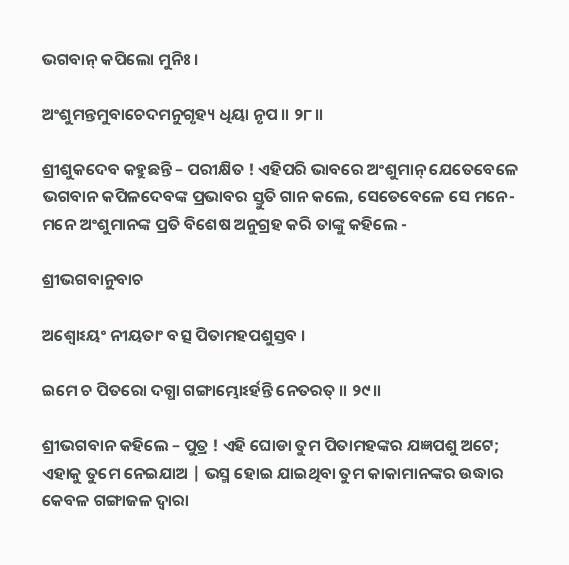ଭଗବାନ୍ କପିଲୋ ମୁନିଃ ।

ଅଂଶୁମନ୍ତମୁବାଚେଦମନୁଗୃହ୍ୟ ଧିୟା ନୃପ ॥ ୨୮॥

ଶ୍ରୀଶୁକଦେବ କହୁଛନ୍ତି – ପରୀକ୍ଷିତ ! ଏହିପରି ଭାବରେ ଅଂଶୁମାନ୍ ଯେତେବେଳେ ଭଗବାନ କପିଳଦେବଙ୍କ ପ୍ରଭାବର ସ୍ତୁତି ଗାନ କଲେ, ସେତେବେଳେ ସେ ମନେ-ମନେ ଅଂଶୁମାନଙ୍କ ପ୍ରତି ବିଶେଷ ଅନୁଗ୍ରହ କରି ତାଙ୍କୁ କହିଲେ -

ଶ୍ରୀଭଗବାନୁବାଚ

ଅଶ୍ୱୋଽୟଂ ନୀୟତାଂ ବତ୍ସ ପିତାମହପଶୁସ୍ତବ ।

ଇମେ ଚ ପିତରୋ ଦଗ୍ଧା ଗଙ୍ଗାମ୍ଭୋଽର୍ହନ୍ତି ନେତରତ୍ ॥ ୨୯॥

ଶ୍ରୀଭଗବାନ କହିଲେ – ପୁତ୍ର ! ଏହି ଘୋଡା ତୁମ ପିତାମହଙ୍କର ଯଜ୍ଞପଶୁ ଅଟେ; ଏହାକୁ ତୁମେ ନେଇଯାଅ | ଭସ୍ମ ହୋଇ ଯାଇଥିବା ତୁମ କାକାମାନଙ୍କର ଉଦ୍ଧାର କେବଳ ଗଙ୍ଗାଜଳ ଦ୍ବାରା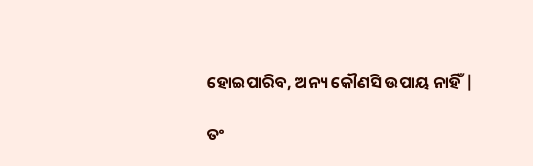ହୋଇପାରିବ, ଅନ୍ୟ କୌଣସି ଉପାୟ ନାହିଁ |

ତଂ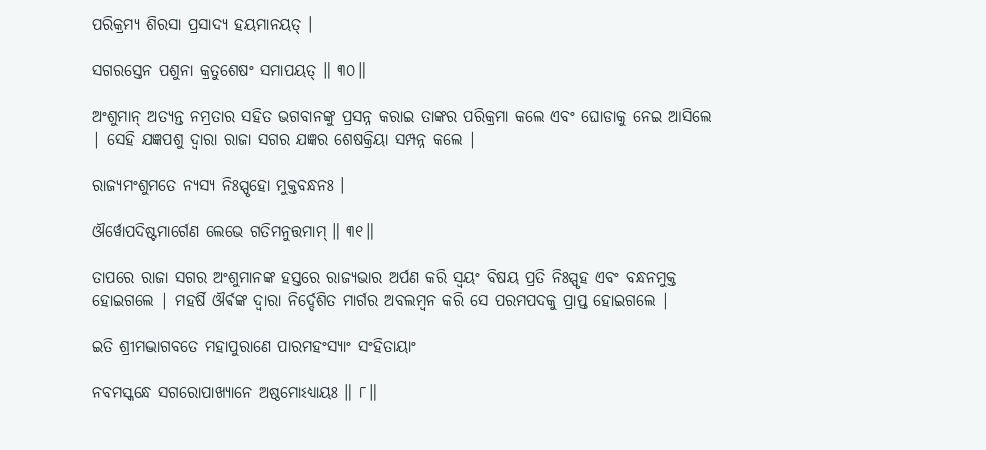ପରିକ୍ରମ୍ୟ ଶିରସା ପ୍ରସାଦ୍ୟ ହୟମାନୟତ୍ ।

ସଗରସ୍ତେନ ପଶୁନା କ୍ରତୁଶେଷଂ ସମାପୟତ୍ ॥ ୩୦॥

ଅଂଶୁମାନ୍ ଅତ୍ୟନ୍ତ ନମ୍ରତାର ସହିତ ଭଗବାନଙ୍କୁ ପ୍ରସନ୍ନ କରାଇ ତାଙ୍କର ପରିକ୍ରମା କଲେ ଏବଂ ଘୋଡାକୁ ନେଇ ଆସିଲେ | ସେହି ଯଜ୍ଞପଶୁ ଦ୍ବାରା ରାଜା ସଗର ଯଜ୍ଞର ଶେଷକ୍ରିୟା ସମ୍ପନ୍ନ କଲେ |

ରାଜ୍ୟମଂଶୁମତେ ନ୍ୟସ୍ୟ ନିଃସ୍ପୃହୋ ମୁକ୍ତବନ୍ଧନଃ ।

ଔର୍ୱୋପଦିଷ୍ଟମାର୍ଗେଣ ଲେଭେ ଗତିମନୁତ୍ତମାମ୍ ॥ ୩୧॥

ତାପରେ ରାଜା ସଗର ଅଂଶୁମାନଙ୍କ ହସ୍ତରେ ରାଜ୍ୟଭାର ଅର୍ପଣ କରି ସ୍ବୟଂ ବିଷୟ ପ୍ରତି ନିଃସ୍ପୃହ ଏବଂ ବନ୍ଧନମୁକ୍ତ ହୋଇଗଲେ | ମହର୍ଷି ଔର୍ଵଙ୍କ ଦ୍ବାରା ନିର୍ଦ୍ଦେଶିତ ମାର୍ଗର ଅବଲମ୍ବନ କରି ସେ ପରମପଦକୁ ପ୍ରାପ୍ତ ହୋଇଗଲେ |

ଇତି ଶ୍ରୀମଦ୍ଭାଗବତେ ମହାପୁରାଣେ ପାରମହଂସ୍ୟାଂ ସଂହିତାୟାଂ

ନବମସ୍କନ୍ଧେ ସଗରୋପାଖ୍ୟାନେ ଅଷ୍ଠମୋଽଧ୍ୟାୟଃ ॥ ୮॥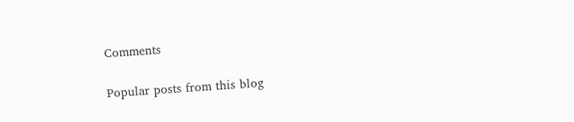Comments

Popular posts from this blog